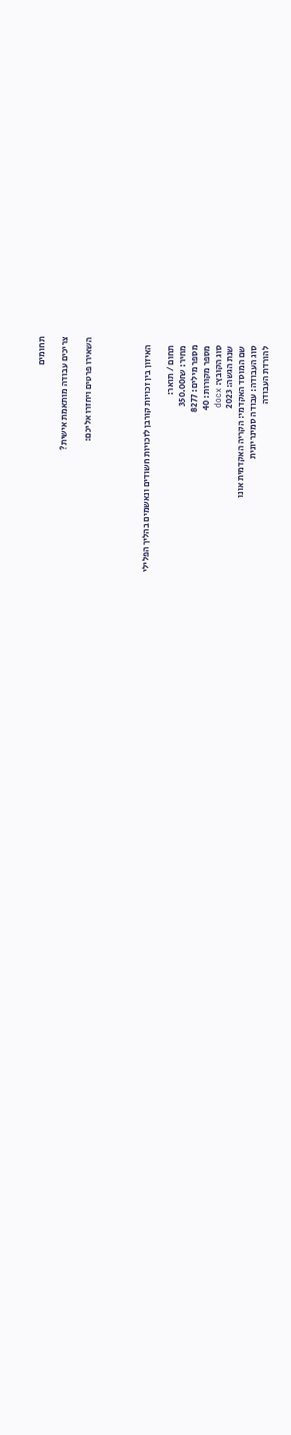תחומים

צריכים עבודה מותאמת אישית?

השאירו פרטים ויחזרו אליכם:




    האיזון בין זכויות קורבן לזכויות חשודים ונאשמים בהליך הפלילי

    תחום / תואר:
    מחיר: 350.00₪
    מספר מילים: 8277
    מספר מקורות: 40
    סוג הקובץ: docx
    שנת הגשה: 2023
    שם המוסד האקדמי: הקריה האקדמית אונו
    סוג העבודה: עבודה סמינריונית
    להורדת העבודה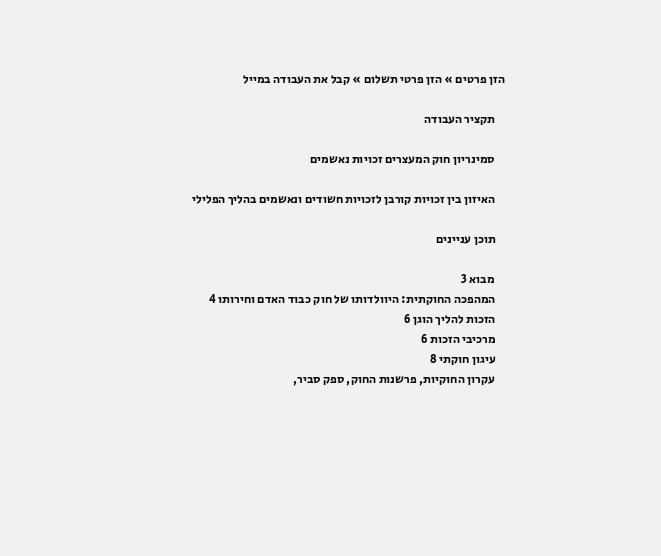הזן פרטים » הזן פרטי תשלום » קבל את העבודה במייל

    תקציר העבודה

    סמינריון חוק המעצרים זכויות נאשמים

    האיזון בין זכויות קורבן לזכויות חשודים ונאשמים בהליך הפלילי

    תוכן עניינים

    מבוא 3
    המהפכה החוקתית: היוולדותו של חוק כבוד האדם וחירותו 4
    הזכות להליך הוגן 6
    מרכיבי הזכות 6
    עיגון חוקתי 8
    עקרון החוקיות, פרשנות החוק, ספק סביר,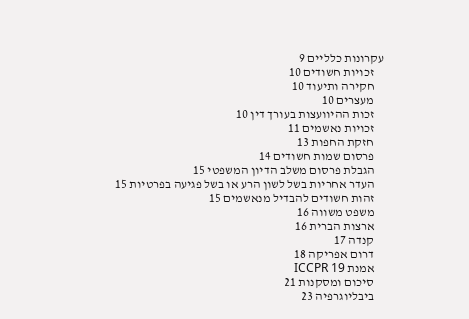עקרונות כלליים 9
    זכויות חשודים 10
    חקירה ותיעוד 10
    מעצרים 10
    זכות ההיוועצות בעורך דין 10
    זכויות נאשמים 11
    חזקת החפות 13
    פרסום שמות חשודים 14
    הגבלת פרסום משלב הדיון המשפטי 15
    העדר אחריות בשל לשון הרע או בשל פגיעה בפרטיות 15
    זהות חשודים להבדיל מנאשמים 15
    משפט משווה 16
    ארצות הברית 16
    קנדה 17
    דרום אפריקה 18
    אמנת ICCPR 19
    סיכום ומסקנות 21
    ביבליוגרפיה 23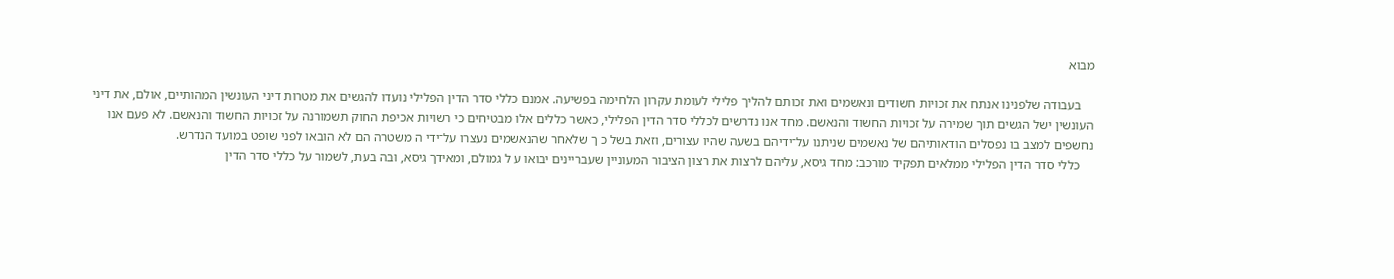מבוא

    בעבודה שלפנינו אנתח את זכויות חשודים ונאשמים ואת זכותם להליך פלילי לעומת עקרון הלחימה בפשיעה. אמנם כללי סדר הדין הפלילי נועדו להגשים את מטרות דיני העונשין המהותיים, אולם, את דיני העונשין ישל הגשים תוך שמירה על זכויות החשוד והנאשם. מחד אנו נדרשים לכללי סדר הדין הפלילי, כאשר כללים אלו מבטיחים כי רשויות אכיפת החוק תשמורנה על זכויות החשוד והנאשם. לא פעם אנו נחשפים למצב בו נפסלים הודאותיהם של נאשמים שניתנו על־ידיהם בשעה שהיו עצורים, וזאת בשל כ ך שלאחר שהנאשמים נעצרו על־ידי ה משטרה הם לא הובאו לפני שופט במועד הנדרש.
    כללי סדר הדין הפלילי ממלאים תפקיד מורכב: מחד גיסא, עליהם לרצות את רצון הציבור המעוניין שעבריינים יבואו ע ל גמולם, ומאידך גיסא, ובה בעת, לשמור על כללי סדר הדין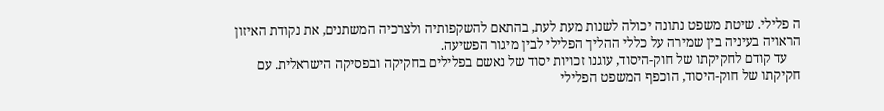ה פלילי. שיטת משפט נתונה יכולה לשנות מעת לעת, בהתאם להשקפותיה ולצרכיה המשתנים, את נקודת האיזון הראויה בעיניה בין שמירה על כללי ההליך הפלילי לבין מיגור הפשיעה.
    עד קודם לחקיקתו של חוק-היסוד, עוגנו זכויות יסוד של נאשם בפלילים בחקיקה ובפסיקה הישראלית. עם חקיקתו של חוק-היסוד, הוכפף המשפט הפלילי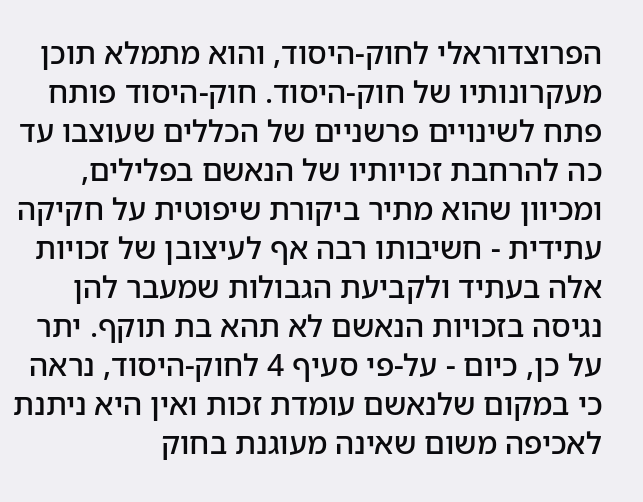הפרוצדוראלי לחוק-היסוד, והוא מתמלא תוכן מעקרונותיו של חוק-היסוד. חוק-היסוד פותח פתח לשינויים פרשניים של הכללים שעוצבו עד כה להרחבת זכויותיו של הנאשם בפלילים, ומכיוון שהוא מתיר ביקורת שיפוטית על חקיקה עתידית - חשיבותו רבה אף לעיצובן של זכויות אלה בעתיד ולקביעת הגבולות שמעבר להן נגיסה בזכויות הנאשם לא תהא בת תוקף. יתר על כן, כיום - על-פי סעיף 4 לחוק-היסוד, נראה כי במקום שלנאשם עומדת זכות ואין היא ניתנת לאכיפה משום שאינה מעוגנת בחוק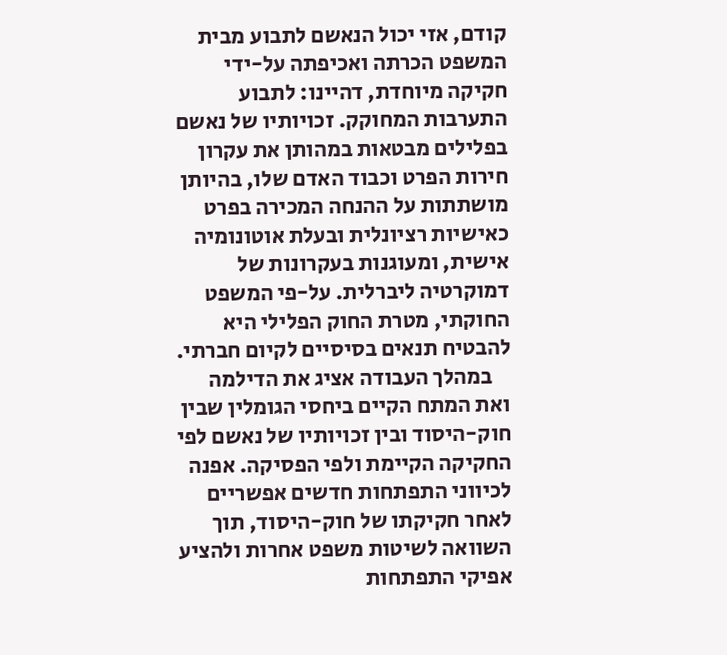קודם, אזי יכול הנאשם לתבוע מבית המשפט הכרתה ואכיפתה על-ידי חקיקה מיוחדת, דהיינו: לתבוע התערבות המחוקק. זכויותיו של נאשם בפלילים מבטאות במהותן את עקרון חירות הפרט וכבוד האדם שלו, בהיותן מושתתות על ההנחה המכירה בפרט כאישיות רציונלית ובעלת אוטונומיה אישית, ומעוגנות בעקרונות של דמוקרטיה ליברלית. על-פי המשפט החוקתי, מטרת החוק הפלילי היא להבטיח תנאים בסיסיים לקיום חברתי.
    במהלך העבודה אציג את הדילמה ואת המתח הקיים ביחסי הגומלין שבין חוק-היסוד ובין זכויותיו של נאשם לפי החקיקה הקיימת ולפי הפסיקה. אפנה לכיווני התפתחות חדשים אפשריים לאחר חקיקתו של חוק-היסוד, תוך השוואה לשיטות משפט אחרות ולהציע אפיקי התפתחות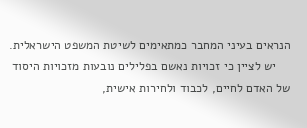הנראים בעיני המחבר כמתאימים לשיטת המשפט הישראלית.
    יש לציין כי זכויות נאשם בפלילים נובעות מזכויות היסוד של האדם לחיים, לכבוד ולחירות אישית,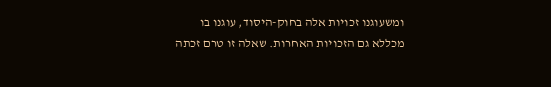ומשעוגנו זכויות אלה בחוק-היסוד, עוגנו בו מכללא גם הזכויות האחרות. שאלה זו טרם זכתה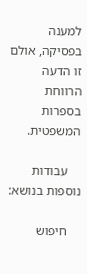למענה בפסיקה, אולם זו הדעה הרווחת בספרות המשפטית.

    עבודות נוספות בנושא:

    חיפוש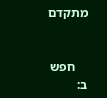מתקדם


    חפש ב: